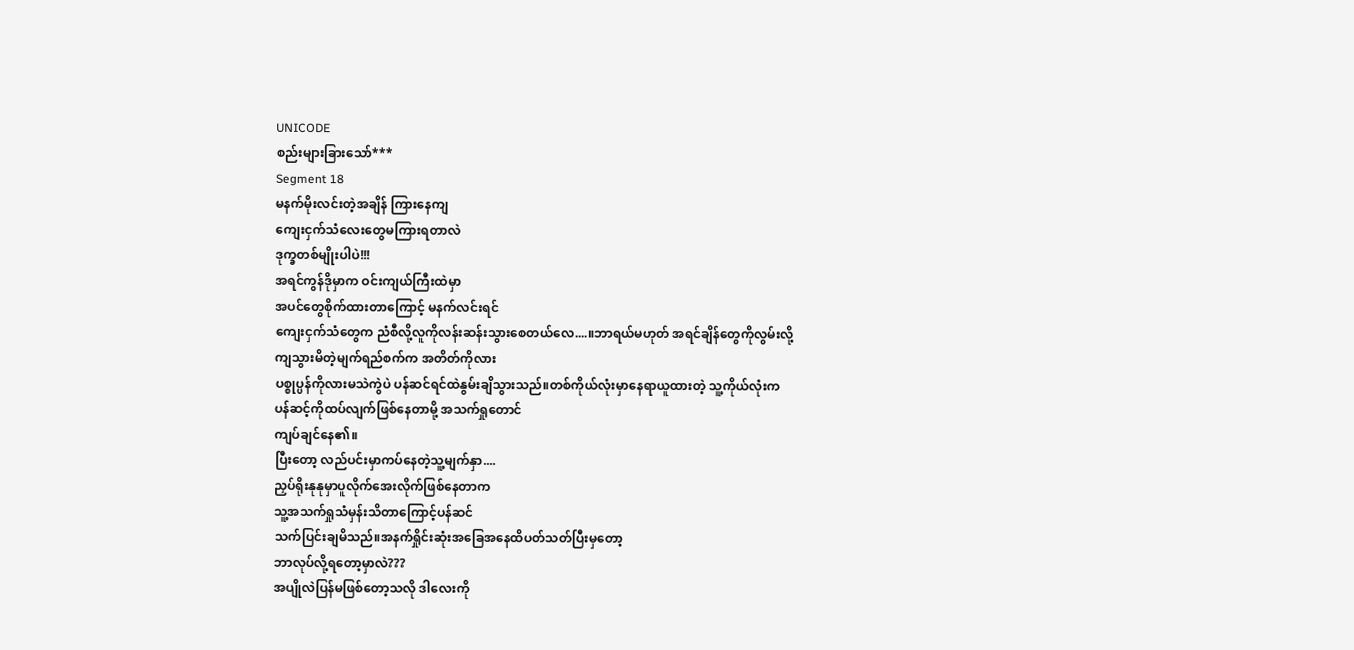UNICODE
စည်းများခြားသော်***
Segment 18
မနက်မိုးလင်းတဲ့အချိန် ကြားနေကျ
ကျေးငှက်သံလေးတွေမကြားရတာလဲ
ဒုက္ခတစ်မျိုးပါပဲ!!!
အရင်ကွန်ဒိုမှာက ဝင်းကျယ်ကြီးထဲမှာ
အပင်တွေစိုက်ထားတာကြောင့် မနက်လင်းရင်
ကျေးငှက်သံတွေက ညံစီလို့လူကိုလန်းဆန်းသွားစေတယ်လေ....။ဘာရယ်မဟုတ် အရင်ချိန်တွေကိုလွမ်းလို့
ကျသွားမိတဲ့မျက်ရည်စက်က အတိတ်ကိုလား
ပစ္စုပ္ပန်ကိုလားမသဲကွဲပဲ ပန်ဆင်ရင်ထဲနွမ်းချိသွားသည်။တစ်ကိုယ်လုံးမှာနေရာယူထားတဲ့ သူ့ကိုယ်လုံးက
ပန်ဆင့်ကိုထပ်လျက်ဖြစ်နေတာမို့ အသက်ရှုတောင်
ကျပ်ချင်နေ၏။
ပြီးတော့ လည်ပင်းမှာကပ်နေတဲ့သူ့မျက်နှာ....
ညှပ်ရိုးနုနုမှာပူလိုက်အေးလိုက်ဖြစ်နေတာက
သူ့အသက်ရှုသံမှန်းသိတာကြောင့်ပန်ဆင်
သက်ပြင်းချမိသည်။အနက်ရှိုင်းဆုံးအခြေအနေထိပတ်သတ်ပြီးမှတော့
ဘာလုပ်လို့ရတော့မှာလဲ???
အပျိုလဲပြန်မဖြစ်တော့သလို ဒါလေးကို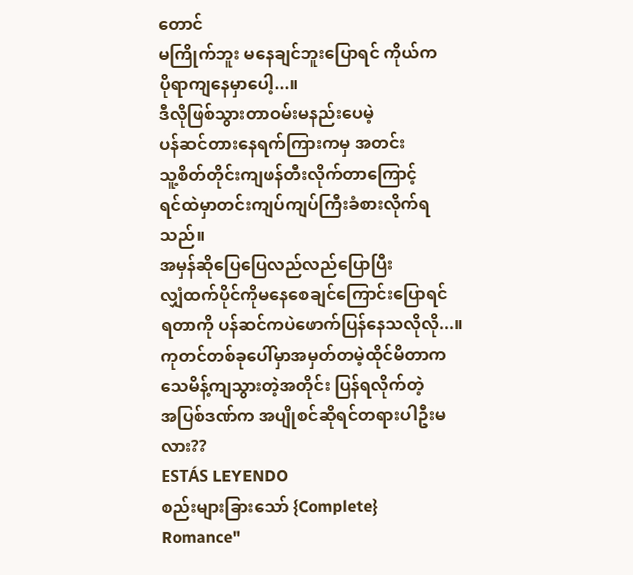တောင်
မကြိုက်ဘူး မနေချင်ဘူးပြောရင် ကိုယ်က
ပိုရာကျနေမှာပေါ့...။
ဒီလိုဖြစ်သွားတာဝမ်းမနည်းပေမဲ့
ပန်ဆင်တားနေရက်ကြားကမှ အတင်း
သူ့စိတ်တိုင်းကျဖန်တီးလိုက်တာကြောင့်
ရင်ထဲမှာတင်းကျပ်ကျပ်ကြီးခံစားလိုက်ရသည်။
အမှန်ဆိုပြေပြေလည်လည်ပြောပြီး
လျှံထက်ပိုင်ကိုမနေစေချင်ကြောင်းပြောရင်
ရတာကို ပန်ဆင်ကပဲဖောက်ပြန်နေသလိုလို...။ကုတင်တစ်ခုပေါ်မှာအမှတ်တမဲ့ထိုင်မိတာက
သေမိန့်ကျသွားတဲ့အတိုင်း ပြန်ရလိုက်တဲ့
အပြစ်ဒဏ်က အပျိုစင်ဆိုရင်တရားပါဦးမလား??
ESTÁS LEYENDO
စည်းများခြားသော် {Complete}
Romance"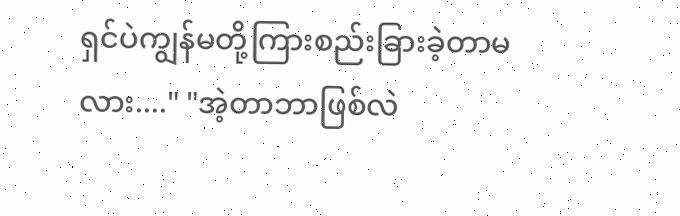ရှင်ပဲကျွန်မတို့ကြားစည်းခြားခဲ့တာမလား...." "အဲ့တာဘာဖြစ်လဲ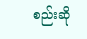စည်းဆို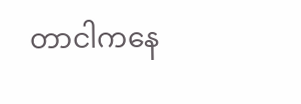တာငါကနေ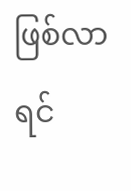ဖြစ်လာရင်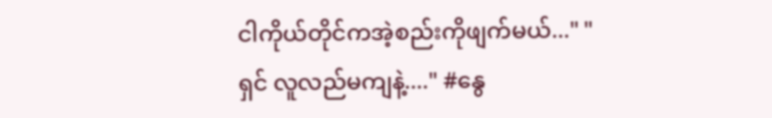ငါကိုယ်တိုင်ကအဲ့စည်းကိုဖျက်မယ်..." "ရှင် လူလည်မကျနဲ့...." #နွေ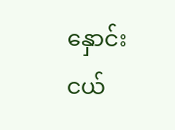နှောင်းငယ်